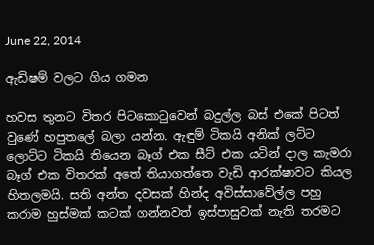June 22, 2014

ඇඩිෂම් වලට ගිය ගමන

හවස තුනට විතර පිටකොටුවෙන් බදුල්ල බස් එකේ පිටත් වුණේ හපුතලේ බලා යන්න. ඇඳුම් ටිකයි අනික් ලට්ට ලොට්ට ටිකයි තියෙන බෑග් එක සීට් එක යටින් දාල කැමරා බෑග් එක විතරක් අතේ තියාගත්තෙ වැඩි ආරක්ෂාවට කියල හිතලමයි. සති අන්ත දවසක් හින්ද අවිස්සාවේල්ල පහු කරාම හුස්මක් කටක් ගන්නවත් ඉස්පාසුවක් නැති තරමට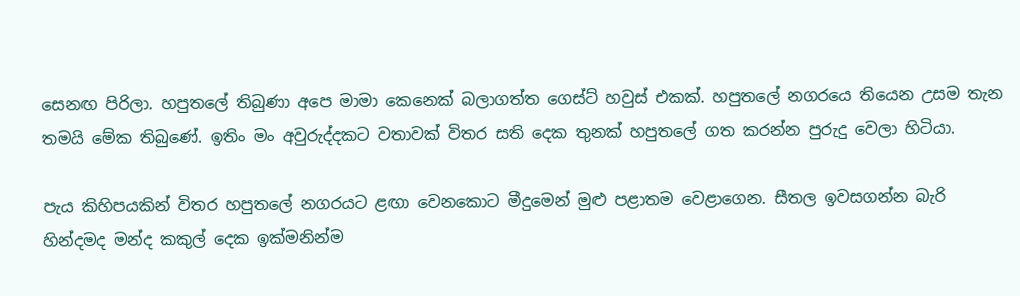සෙනඟ පිරිලා. හපුතලේ තිබුණා අපෙ මාමා කෙනෙක් බලාගත්ත ගෙස්ට් හවුස් එකක්. හපුතලේ නගරයෙ තියෙන උසම තැන තමයි මේක තිබුණේ. ඉතිං මං අවුරුද්දකට වතාවක් විතර සති දෙක තුනක් හපුතලේ ගත කරන්න පුරුදු වෙලා හිටියා.

පැය කිහිපයකින් විතර හපුතලේ නගරයට ළඟා වෙනකොට මීදුමෙන් මුළු පළාතම වෙළාගෙන. සීතල ඉවසගන්න බැරි හින්දමද මන්ද කකුල් දෙක ඉක්මනින්ම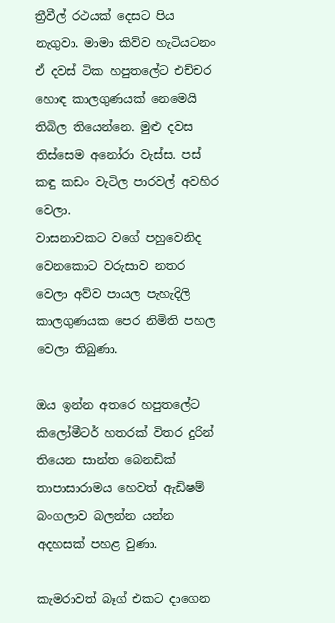ත්‍රීවීල් රථයක් දෙසට පිය නැගුවා. මාමා කිව්ව හැටියටනං ඒ දවස් ටික හපුතලේට එච්චර හොඳ කාලගුණයක් නෙමෙයි තිබිල තියෙන්නෙ. මුළු දවස තිස්සෙම අනෝරා වැස්ස. පස් කඳු කඩං වැටිල පාරවල් අවහිර වෙලා.
වාසනාවකට වගේ පහුවෙනිද වෙනකොට වරුසාව නතර වෙලා අව්ව පායල පැහැදිලි කාලගුණයක පෙර නිමිති පහල වෙලා තිබුණා.

ඔය ඉන්න අතරෙ හපුතලේට කිලෝමීටර් හතරක් විතර දුරින් තියෙන සාන්ත බෙනඩික් තාපාසාරාමය හෙවත් ඇඩිෂම් බංගලාව බලන්න යන්න අදහසක් පහළ වුණා.

කැමරාවත් බෑග් එකට දාගෙන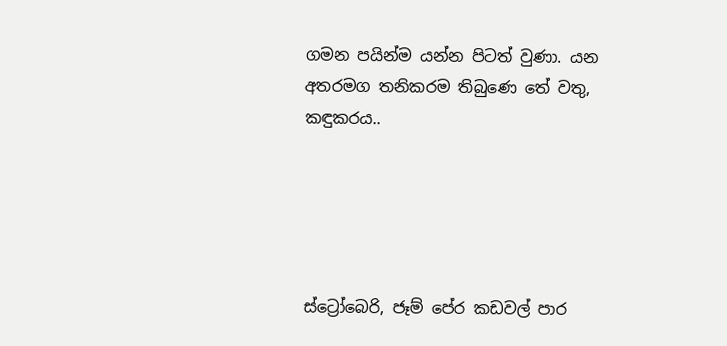ගමන පයින්ම යන්න පිටත් වුණා. යන අතරමග තනිකරම තිබුණෙ තේ වතු, කඳුකරය..





ස්ට්‍රෝබෙරි, ජෑම් පේර කඩවල් පාර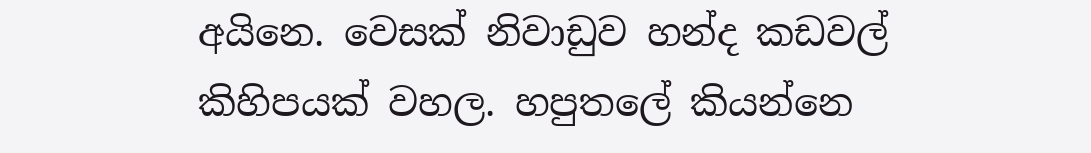අයිනෙ. වෙසක් නිවාඩුව හන්ද කඩවල් කිහිපයක් වහල. හපුතලේ කියන්නෙ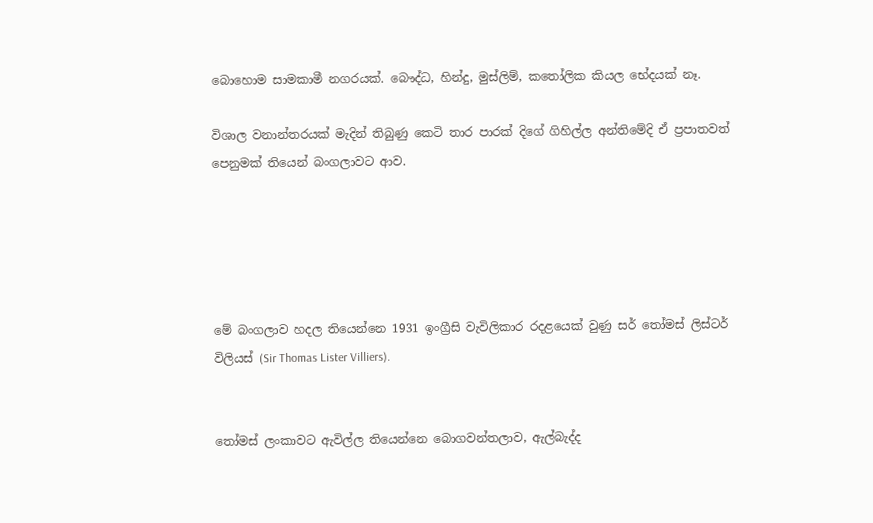බොහොම සාමකාමී නගරයක්. බෞද්ධ, හින්දු, මුස්ලිම්, කතෝලික කියල භේදයක් නෑ.

විශාල වනාන්තරයක් මැදින් තිබුණු කෙටි තාර පාරක් දිගේ ගිහිල්ල අන්තිමේදි ඒ ප්‍රපාතවත් පෙනුමක් තියෙන් බංගලාවට ආව.





මේ බංගලාව හදල තියෙන්නෙ 1931 ඉංග්‍රීසි වැවිලිකාර රදළයෙක් වුණු සර් තෝමස් ලිස්ටර් විලියස් (Sir Thomas Lister Villiers).


තෝමස් ලංකාවට ඇවිල්ල තියෙන්නෙ බොගවන්තලාව, ඇල්බැද්ද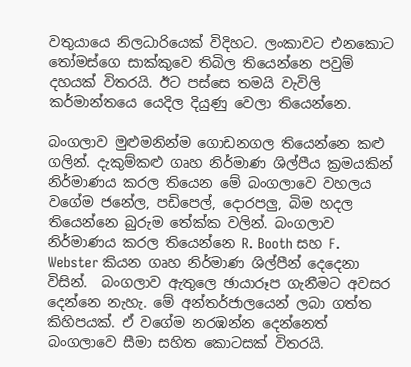වතුයායෙ නිලධාරියෙක් විදිහට. ලංකාවට එනකොට තෝමස්ගෙ සාක්කුවෙ තිබිල තියෙන්නෙ පවුම් දහයක් විතරයි. ඊට පස්සෙ තමයි වැවිලි කර්මාන්තයෙ යෙදිල දියුණු වෙලා තියෙන්නෙ.

බංගලාව මුළුමනින්ම ගොඩනගල තියෙන්නෙ කළු ගලින්. දැකුම්කළු ගෘහ නිර්මාණ ශිල්පීය ක්‍රමයකින් නිර්මාණය කරල තියෙන මේ බංගලාවෙ වහලය වගේම ජනේල, පඩිපෙල්, දොරපලු, බිම හදල තියෙන්නෙ බුරුම තේක්ක වලින්. බංගලාව නිර්මාණය කරල තියෙන්නෙ R. Booth සහ F. Webster කියන ගෘහ නිර්මාණ ශිල්පීන් දෙදෙනා විසින්.  බංගලාව ඇතුලෙ ඡායාරූප ගැනීමට අවසර දෙන්නෙ නැහැ. මේ අන්තර්ජාලයෙන් ලබා ගත්ත කිහිපයක්. ඒ වගේම නරඹන්න දෙන්නෙත් බංගලාවෙ සීමා සහිත කොටසක් විතරයි.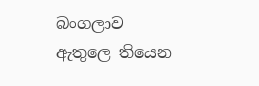බංගලාව ඇතුලෙ තියෙන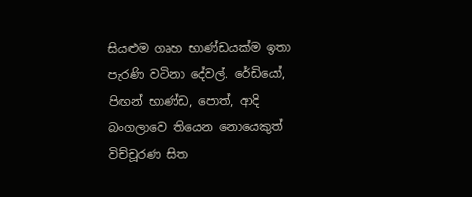සියළුම ගෘහ භාණ්ඩයක්ම ඉතා පැරණි වටිනා දේවල්. රේඩියෝ, පිඟන් භාණ්ඩ, පොත්, ආදි බංගලාවෙ තියෙන නොයෙකුත් විච්චූරණ සිත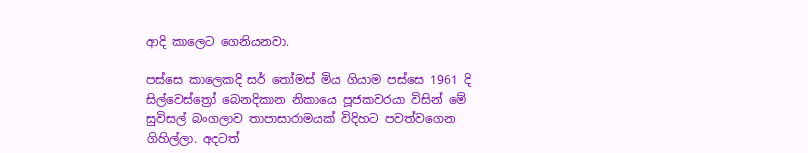ආදි කාලෙට ගෙනියනවා.

පස්සෙ කාලෙකදි සර් තෝමස් මිය ගියාම පස්සෙ 1961 දි සිල්වෙස්ත්‍රෝ බෙනදිකාන නිකායෙ පූජකවරයා විසින් මේ සුවිසල් බංගලාව තාපාසාරාමයක් විදිහට පවත්වගෙන ගිහිල්ලා. අදටත්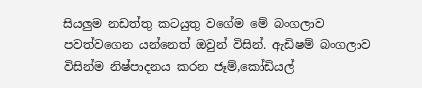සියලුම නඩත්තු කටයුතු වගේම මේ බංගලාව පවත්වගෙන යන්නෙත් ඔවුන් විසින්. ඇඩිෂම් බංගලාව විසින්ම නිෂ්පාදනය කරන ජෑම්,කෝඩියල්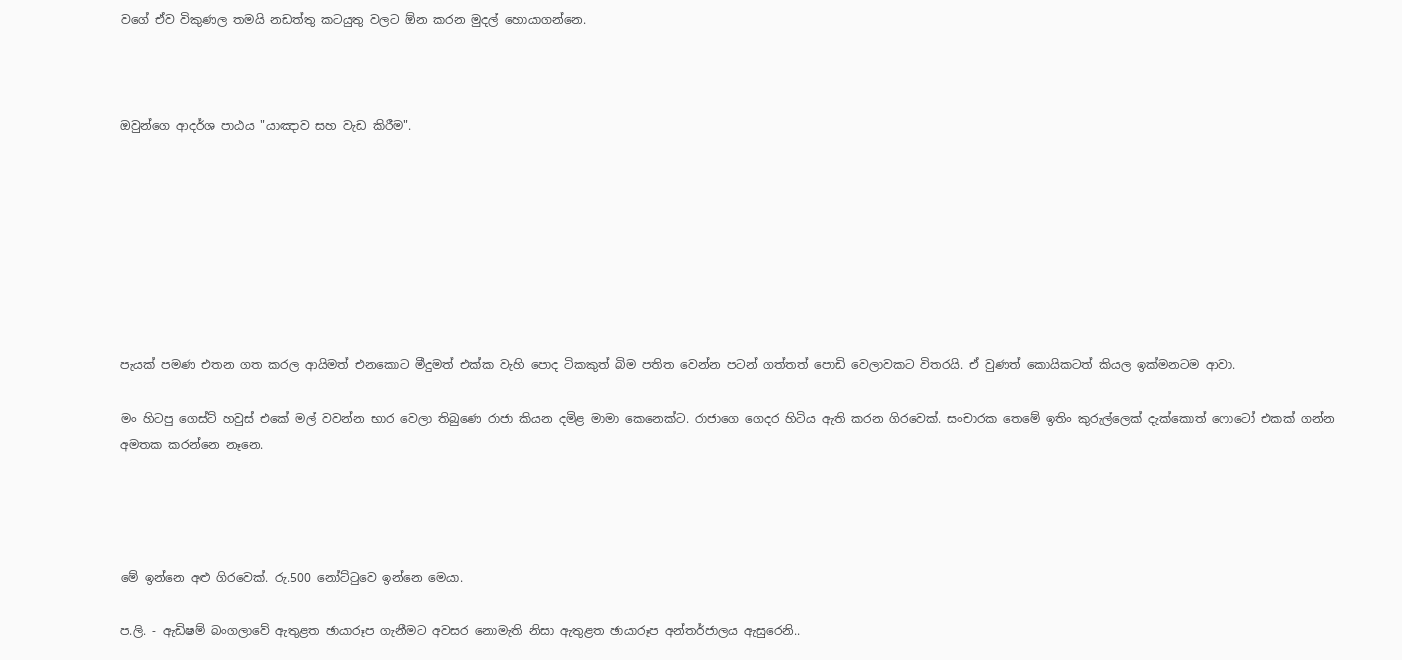වගේ ඒව විකුණල තමයි නඩත්තු කටයුතු වලට ඕන කරන මුදල් හොයාගන්නෙ.



ඔවුන්ගෙ ආදර්ශ පාඨය "යාඤාව සහ වැඩ කිරීම".








පැයක් පමණ එතන ගත කරල ආයිමත් එනකොට මීදුමත් එක්ක වැහි පොද ටිකකුත් බිම පතිත වෙන්න පටන් ගත්තත් පොඩි වෙලාවකට විතරයි. ඒ වුණත් කොයිකටත් කියල ඉක්මනටම ආවා.

මං හිටපු ගෙස්ට් හවුස් එකේ මල් වවන්න භාර වෙලා තිබුණෙ රාජා කියන දමිළ මාමා කෙනෙක්ට. රාජාගෙ ගෙදර හිටිය ඇති කරන ගිරවෙක්. සංචාරක තෙමේ ඉතිං කුරුල්ලෙක් දැක්කොත් ෆොටෝ එකක් ගන්න අමතක කරන්නෙ නෑනෙ.




මේ ඉන්නෙ අළු ගිරවෙක්. රු.500 නෝට්ටුවෙ ඉන්නෙ මෙයා.

ප.ලි. - ඇඩිෂම් බංගලාවේ ඇතුළත ඡායාරූප ගැනීමට අවසර නොමැති නිසා ඇතුළත ඡායාරූප අන්තර්ජාලය ඇසුරෙනි..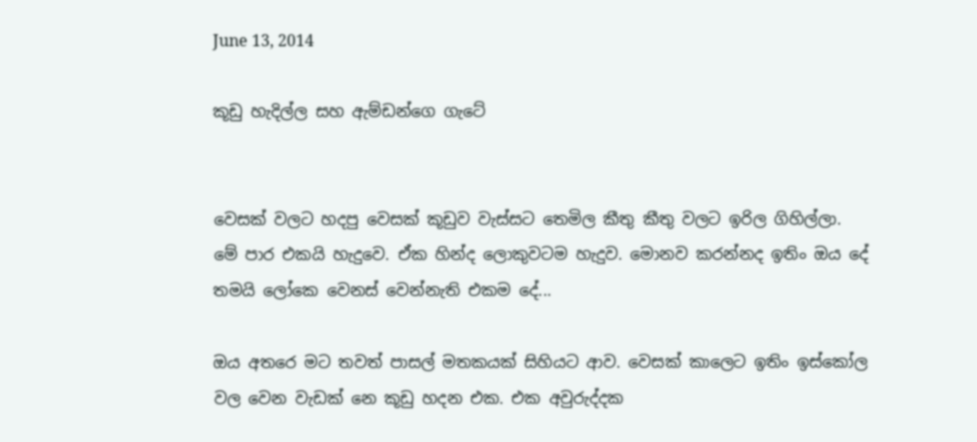June 13, 2014

කූඩු හැදිල්ල සහ ඇම්ඩන්ගෙ ගැටේ


වෙසක් වලට හදපු වෙසක් කූඩුව වැස්සට තෙමිල කීතු කීතු වලට ඉරිල ගිහිල්ලා. මේ පාර එකයි හැදුවෙ. ඒක හින්ද ලොකුවටම හැදුව. මොනව කරන්නද ඉතිං ඔය දේ තමයි ලෝකෙ වෙනස් වෙන්නැති එකම දේ...

ඔය අතරෙ මට තවත් පාසල් මතකයක් සිහියට ආව. වෙසක් කාලෙට ඉතිං ඉස්කෝල වල වෙන වැඩක් නෙ කූඩු හදන එක. එක අවුරුද්දක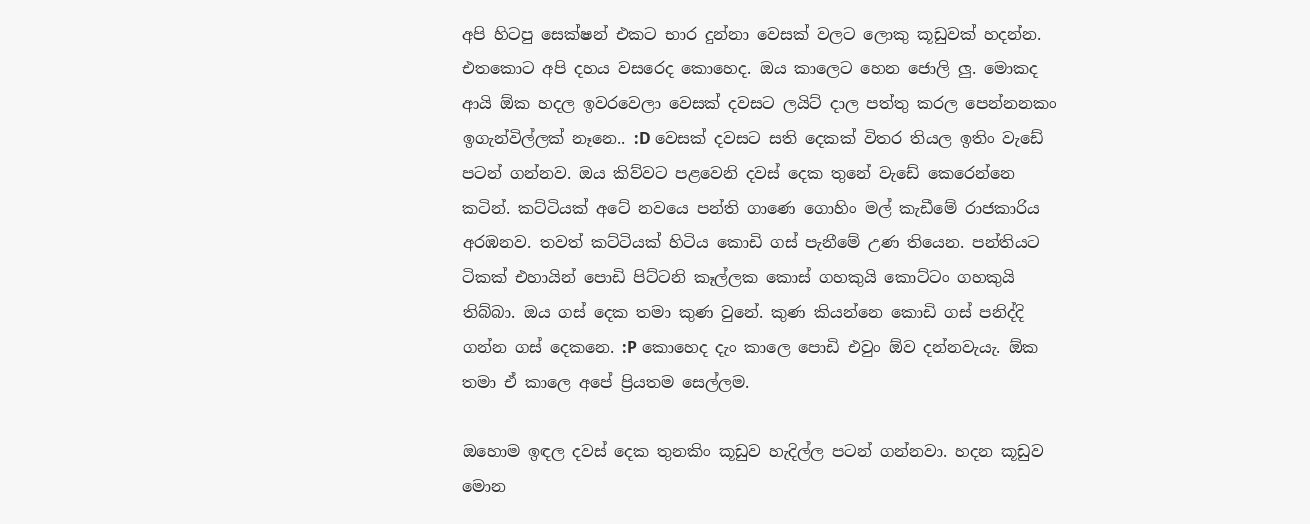අපි හිටපු සෙක්ෂන් එකට භාර දුන්නා වෙසක් වලට ලොකු කූඩුවක් හදන්න. එතකොට අපි දහය වසරෙද කොහෙද. ඔය කාලෙට හෙන ජොලි ලු. මොකද ආයි ඕක හදල ඉවරවෙලා වෙසක් දවසට ලයිට් දාල පත්තු කරල පෙන්නනකං ඉගැන්විල්ලක් නෑනෙ.. :D වෙසක් දවසට සති දෙකක් විතර තියල ඉතිං වැඩේ පටන් ගන්නව. ඔය කිව්වට පළවෙනි දවස් දෙක තුනේ වැඩේ කෙරෙන්නෙ කටින්. කට්ටියක් අටේ නවයෙ පන්ති ගාණෙ ගොහිං මල් කැඩීමේ රාජකාරිය අරඹනව. තවත් කට්ටියක් හිටිය කොඩි ගස් පැනීමේ උණ තියෙන. පන්තියට ටිකක් එහායින් පොඩි පිට්ටනි කෑල්ලක කොස් ගහකුයි කොට්ටං ගහකුයි තිබ්බා. ඔය ගස් දෙක තමා කුණ වුනේ. කුණ කියන්නෙ කොඩි ගස් පනිද්දි ගන්න ගස් දෙකනෙ. :P කොහෙද දැං කාලෙ පොඩි එවුං ඕව දන්නවැයැ. ඕක තමා ඒ කාලෙ අපේ ප්‍රියතම සෙල්ලම.

ඔහොම ඉඳල දවස් දෙක තුනකිං කූඩුව හැදිල්ල පටන් ගන්නවා. හදන කූඩුව මොන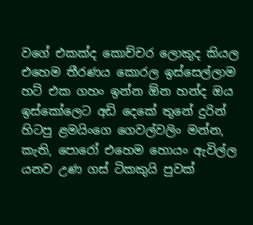වගේ එකක්ද කොච්චර ලොකුද කියල එහෙම තීරණය කොරල ඉස්සෙල්ලාම හට් එක ගහං ඉන්න ඕන හන්ද ඔය ඉස්කෝලෙට අඩි දෙකේ තුනේ දුරින් හිටපු ළමයිංගෙ ගෙවල්වලිං මන්න, කැති, පොරෝ එහෙම හොයං ඇවිල්ල යනව උණ ගස් ටිකකුයි පුවක්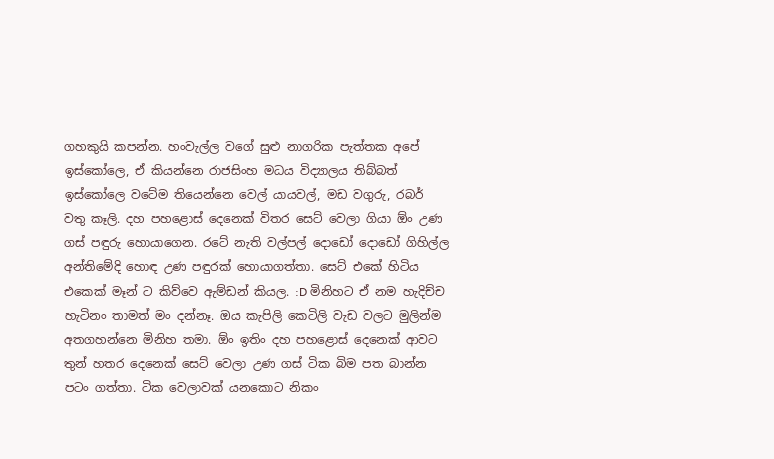ගහකුයි කපන්න. හංවැල්ල වගේ සුළු නාගරික පැත්තක අපේ ඉස්කෝලෙ, ඒ කියන්නෙ රාජසිංහ මධය විද්‍යාලය තිබ්බත් ඉස්කෝලෙ වටේම තියෙන්නෙ වෙල් යායවල්, මඩ වගුරු, රබර් වතු කෑලි. දහ පහළොස් දෙනෙක් විතර සෙට් වෙලා ගියා ඕං උණ ගස් පඳුරු හොයාගෙන. රටේ නැති වල්පල් දොඩෝ දොඩෝ ගිහිල්ල අන්තිමේදි හොඳ උණ පඳුරක් හොයාගත්තා. සෙට් එකේ හිටිය එකෙක් මෑන් ට කිව්වෙ ඇම්ඩන් කියල. :D මිනිහට ඒ නම හැදිච්ච හැටිනං තාමත් මං දන්නෑ. ඔය කැපිලි කෙටිලි වැඩ වලට මුලින්ම අතගහන්නෙ මිනිහ තමා. ඕං ඉතිං දහ පහළොස් දෙනෙක් ආවට තුන් හතර දෙනෙක් සෙට් වෙලා උණ ගස් ටික බිම පත බාන්න පටං ගත්තා. ටික වෙලාවක් යනකොට නිකං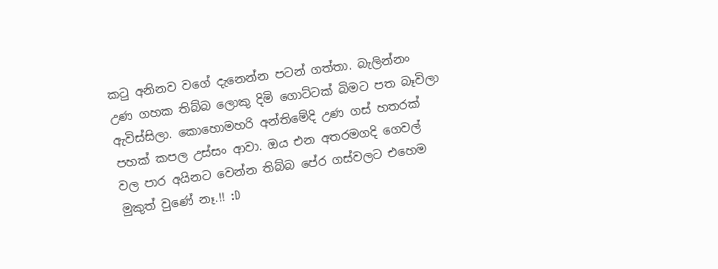කටු අනිනව වගේ දැනෙන්න පටන් ගත්තා. බැලින්නං උණ ගහක තිබ්බ ලොකු දිමි ගොට්ටක් බිමට පත බෑවිලා ඇවිස්සිලා. කොහොමහරි අන්තිමේදි උණ ගස් හතරක් පහක් කපල උස්සං ආවා. ඔය එන අතරමගදි ගෙවල් වල පාර අයිනට වෙන්න තිබ්බ පේර ගස්වලට එහෙම මුකුත් වුණේ නෑ.!! :D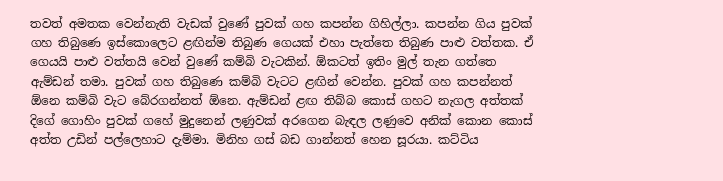තවත් අමතක වෙන්නැති වැඩක් වුණේ පුවක් ගහ කපන්න ගිහිල්ලා. කපන්න ගිය පුවක් ගහ තිබුණෙ ඉස්කොලෙට ළඟින්ම තිබුණ ගෙයක් එහා පැත්තෙ තිබුණ පාළු වත්තක. ඒ ගෙයයි පාළු වත්තයි වෙන් වුණේ කම්බි වැටකින්. ඕකටත් ඉතිං මුල් තැන ගත්තෙ ඇම්ඩන් තමා. පුවක් ගහ තිබුණෙ කම්බි වැටට ළඟින් වෙන්න. පුවක් ගහ කපන්නත් ඕනෙ කම්බි වැට බේරගන්නත් ඕනෙ. ඇම්ඩන් ළඟ තිබ්බ කොස් ගහට නැගල අත්තක් දිගේ ගොහිං පුවක් ගහේ මුදුනෙන් ලණුවක් අරගෙන බැඳල ලණුවෙ අනික් කොන කොස් අත්ත උඩින් පල්ලෙහාට දැම්මා. මිනිහ ගස් බඩ ගාන්නත් හෙන සූරයා. කට්ටිය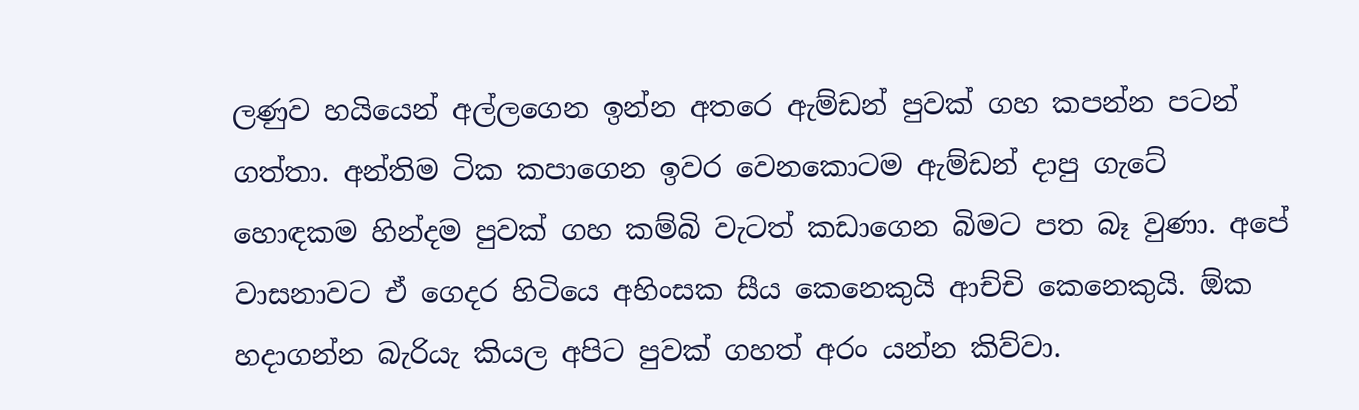ලණුව හයියෙන් අල්ලගෙන ඉන්න අතරෙ ඇම්ඩන් පුවක් ගහ කපන්න පටන් ගත්තා. අන්තිම ටික කපාගෙන ඉවර වෙනකොටම ඇම්ඩන් දාපු ගැටේ හොඳකම හින්දම පුවක් ගහ කම්බි වැටත් කඩාගෙන බිමට පත බෑ වුණා. අපේ වාසනාවට ඒ ගෙදර හිටියෙ අහිංසක සීය කෙනෙකුයි ආච්චි කෙනෙකුයි. ඕක හදාගන්න බැරියැ කියල අපිට පුවක් ගහත් අරං යන්න කිව්වා.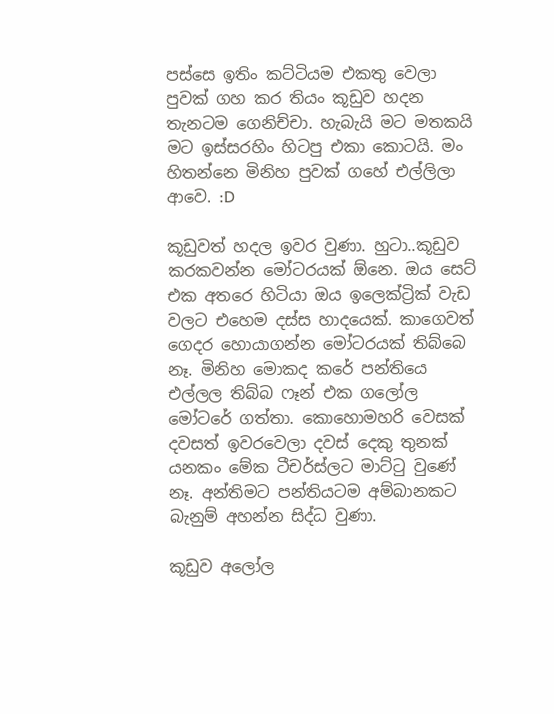පස්සෙ ඉතිං කට්ටියම එකතු වෙලා පුවක් ගහ කර තියං කූඩුව හදන තැනටම ගෙනිච්චා. හැබැයි මට මතකයි මට ඉස්සරහිං හිටපු එකා කොටයි. මං හිතන්නෙ මිනිහ පුවක් ගහේ එල්ලිලා ආවෙ. :D

කූඩුවත් හදල ඉවර වුණා. හුටා..කූඩුව කරකවන්න මෝටරයක් ඕනෙ. ඔය සෙට් එක අතරෙ හිටියා ඔය ඉලෙක්ට්‍රික් වැඩ වලට එහෙම දස්ස හාදයෙක්. කාගෙවත් ගෙදර හොයාගන්න මෝටරයක් තිබ්බෙ නෑ. මිනිහ මොකද කරේ පන්තියෙ එල්ලල තිබ්බ ෆෑන් එක ගලෝල මෝටරේ ගත්තා. කොහොමහරි වෙසක් දවසත් ඉවරවෙලා දවස් දෙකු තුනක් යනකං මේක ටීචර්ස්ලට මාට්ටු වුණේ නෑ. අන්තිමට පන්තියටම අම්බානකට බැනුම් අහන්න සිද්ධ වුණා.

කූඩුව අලෝල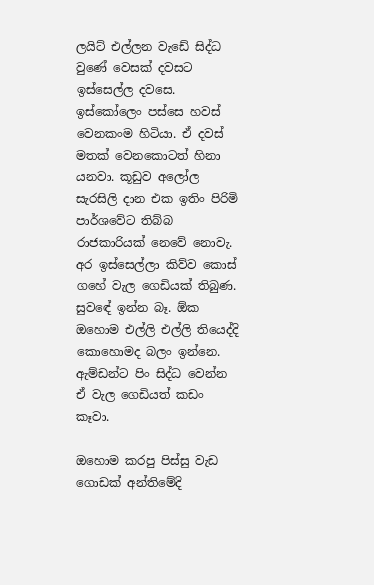ලයිට් එල්ලන වැඩේ සිද්ධ වුණේ වෙසක් දවසට ඉස්සෙල්ල දවසෙ. ඉස්කෝලෙං පස්සෙ හවස් වෙනකංම හිටියා. ඒ දවස් මතක් වෙනකොටත් හිනා යනවා. කූඩුව අලෝල සැරසිලි දාන එක ඉතිං පිරිමි පාර්ශවේට තිබ්බ රාජකාරියක් නෙවේ නොවැ. අර ඉස්සෙල්ලා කිව්ව කොස් ගහේ වැල ගෙඩියක් තිබුණ. සුවඳේ ඉන්න බෑ. ඕක ඔහොම එල්ලි එල්ලි තියෙද්දි කොහොමද බලං ඉන්නෙ. ඇම්ඩන්ට පිං සිද්ධ වෙන්න ඒ වැල ගෙඩියත් කඩං කෑවා.

ඔහොම කරපු පිස්සු වැඩ ගොඩක් අන්තිමේදි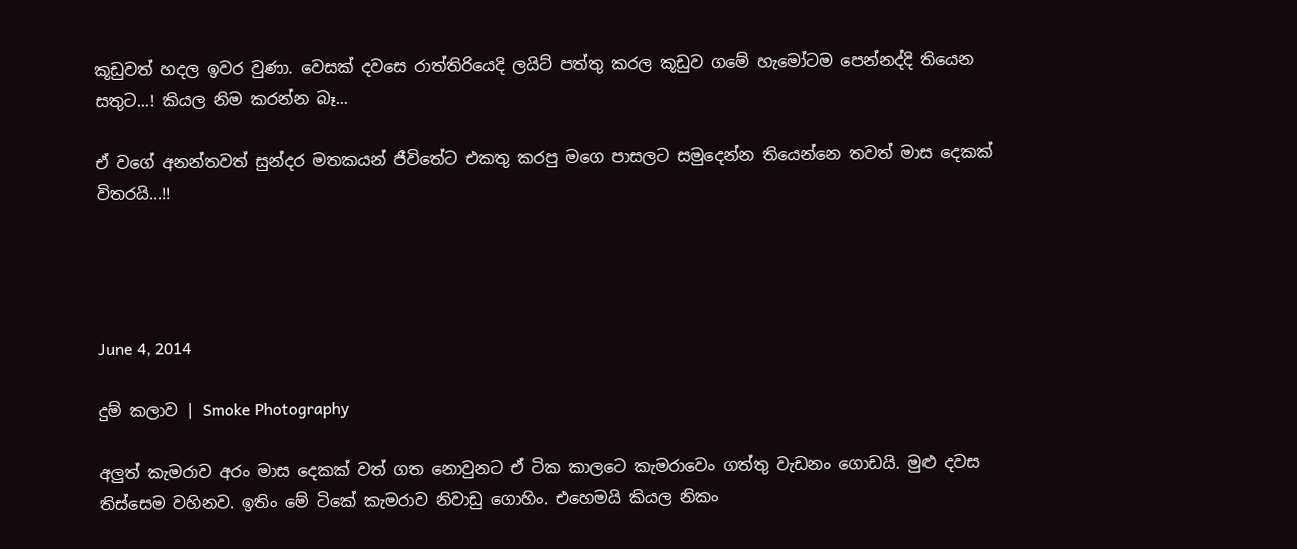කූඩුවත් හදල ඉවර වුණා. වෙසක් දවසෙ රාත්තිරියෙදි ලයිට් පත්තු කරල කූඩුව ගමේ හැමෝටම පෙන්නද්දි තියෙන සතුට...! කියල නිම කරන්න බෑ...

ඒ වගේ අනන්තවත් සුන්දර මතකයන් ජීවිතේට එකතු කරපු මගෙ පාසලට සමුදෙන්න තියෙන්නෙ තවත් මාස දෙකක් විතරයි...!!




June 4, 2014

දුම් කලාව | Smoke Photography

අලුත් කැමරාව අරං මාස දෙකක් වත් ගත නොවුනට ඒ ටික කාලටෙ කැමරාවෙං ගත්තු වැඩනං ගොඩයි. මුළු දවස තිස්සෙම වහිනව. ඉතිං මේ ටිකේ කැමරාව නිවාඩු ගොහිං. එහෙමයි කියල නිකං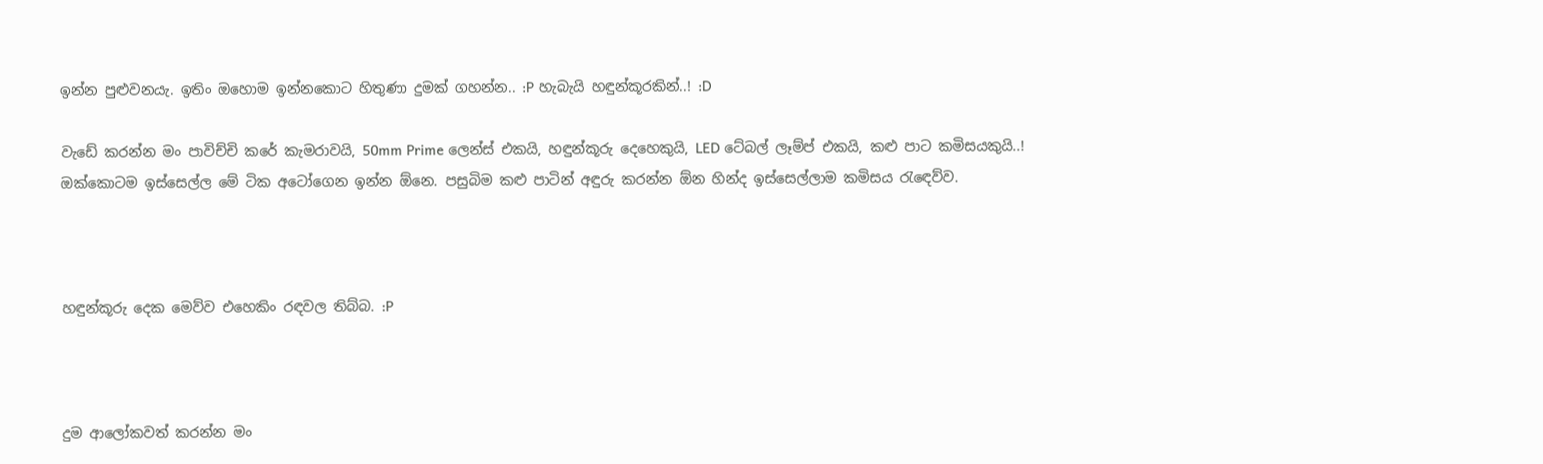ඉන්න පුළුවනයැ. ඉතිං ඔහොම ඉන්නකොට හිතුණා දුමක් ගහන්න.. :P හැබැයි හඳුන්කූරකින්..! :D

වැඩේ කරන්න මං පාවිච්චි කරේ කැමරාවයි, 50mm Prime ලෙන්ස් එකයි, හඳුන්කූරු දෙහෙකුයි, LED ටේබල් ලෑම්ප් එකයි, කළු පාට කමිසයකුයි..!
ඔක්කොටම ඉස්සෙල්ල මේ ටික අටෝගෙන ඉන්න ඕනෙ. පසුබිම කළු පාටින් අඳුරු කරන්න ඕන හින්ද ඉස්සෙල්ලාම කමිසය රැඳෙව්ව.



හඳුන්කූරු දෙක මෙව්ව එහෙකිං රඳවල තිබ්බ. :P



දුම ආලෝකවත් කරන්න මං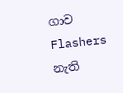ගාව Flashers නැති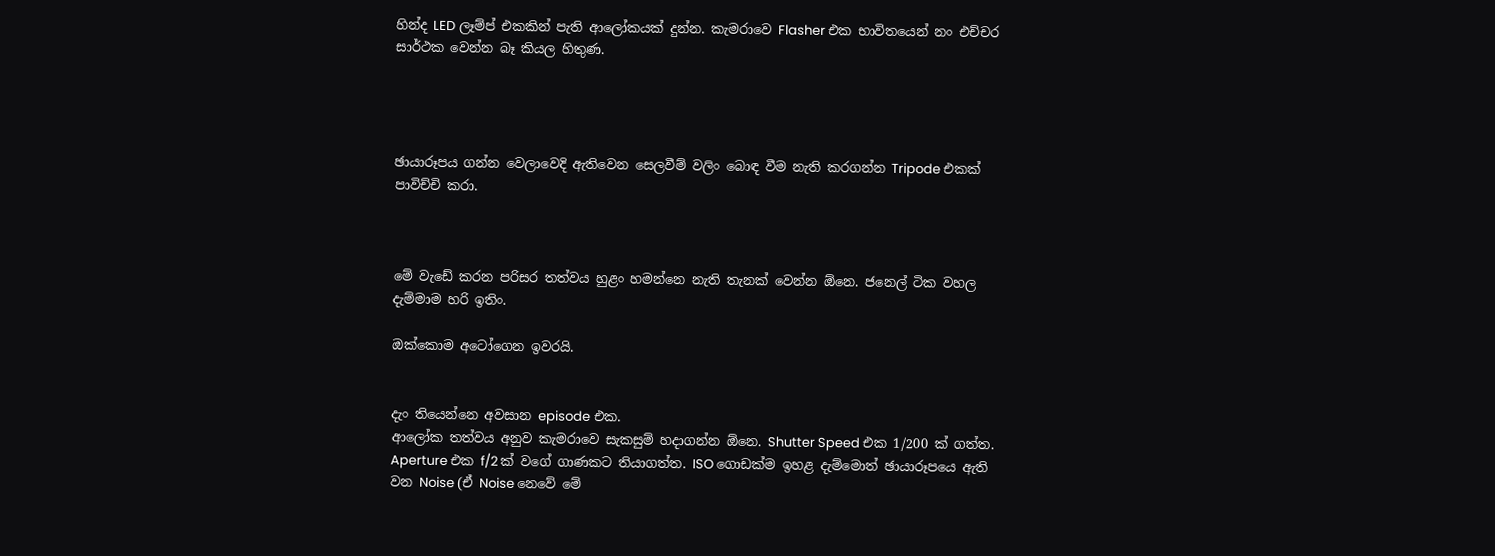හින්ද LED ලෑම්ප් එකකින් පැති ආලෝකයක් දුන්න. කැමරාවෙ Flasher එක භාවිතයෙන් නං එච්චර සාර්ථක වෙන්න බෑ කියල හිතුණ.




ඡායාරූපය ගන්න වෙලාවෙදි ඇතිවෙන සෙලවීම් වලිං බොඳ වීම නැති කරගන්න Tripode එකක් පාවිච්චි කරා.



මේ වැඩේ කරන පරිසර තත්වය හුළං හමන්නෙ නැති තැනක් වෙන්න ඕනෙ. ජනෙල් ටික වහල දැම්මාම හරි ඉතිං.

ඔක්කොම අටෝගෙන ඉවරයි.


දැං තියෙන්නෙ අවසාන episode එක.
ආලෝක තත්වය අනුව කැමරාවෙ සැකසුම් හදාගන්න ඕනෙ. Shutter Speed එක 1/200 ක් ගත්ත. Aperture එක f/2 ක් වගේ ගාණකට තියාගත්ත. ISO ගොඩක්ම ඉහළ දැම්මොත් ඡායාරූපයෙ ඇති වන Noise (ඒ Noise නෙවේ මේ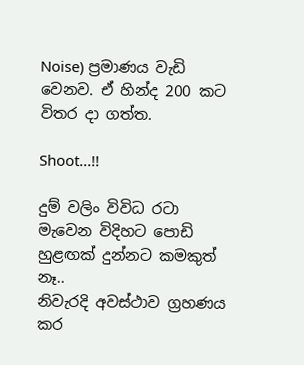Noise) ප්‍රමාණය වැඩි වෙනව. ඒ හින්ද 200 කට විතර දා ගත්ත.

Shoot...!!

දුම් වලිං විවිධ රටා මැවෙන විදිහට පොඩි හුළඟක් දුන්නට කමකුත් නෑ..
නිවැරදි අවස්ථාව ග්‍රහණය කර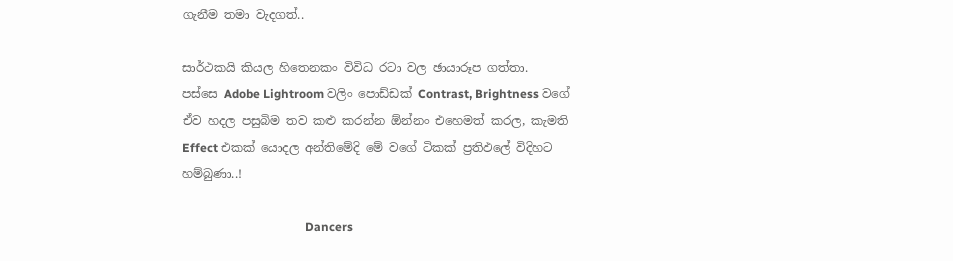ගැනීම තමා වැදගත්..

සාර්ථකයි කියල හිතෙනකං විවිධ රටා වල ඡායාරූප ගත්තා.
පස්සෙ Adobe Lightroom වලිං පොඩ්ඩක් Contrast, Brightness වගේ ඒව හදල පසුබිම තව කළු කරන්න ඕන්නං එහෙමත් කරල, කැමති Effect එකක් යොදල අන්තිමේදි මේ වගේ ටිකක් ප්‍රතිඵලේ විදිහට හම්බුණා..!

                                         Dancers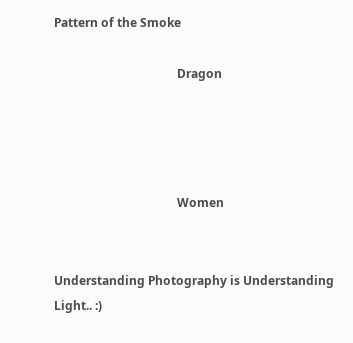Pattern of the Smoke

                                         Dragon




                                         Women


Understanding Photography is Understanding Light.. :)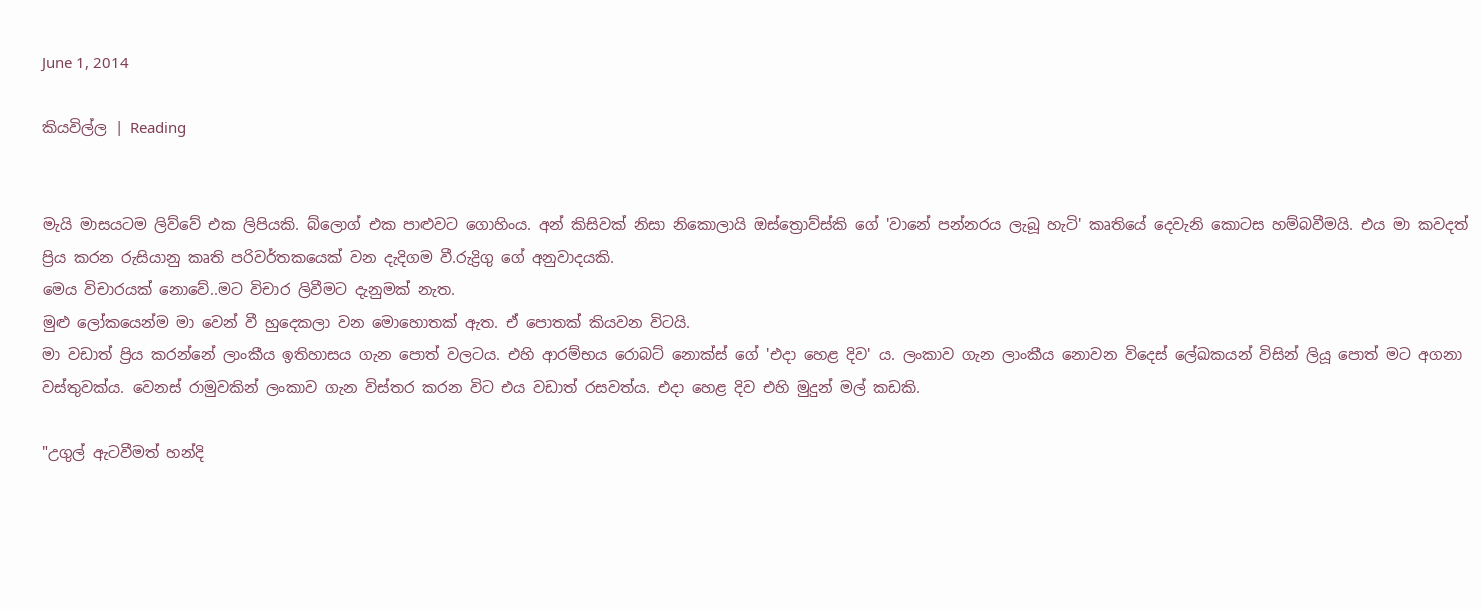June 1, 2014

කියවිල්ල | Reading


මැයි මාසයටම ලිව්වේ එක ලිපියකි. බ්ලොග් එක පාළුවට ගොහිංය. අන් කිසිවක් නිසා නිකොලායි ඔස්ත්‍රොව්ස්කි ගේ 'වානේ පන්නරය ලැබූ හැටි' කෘතියේ දෙවැනි කොටස හම්බවීමයි. එය මා කවදත් ප්‍රිය කරන රුසියානු කෘති පරිවර්තකයෙක් වන දැදිගම වී.රුද්‍රිගු ගේ අනුවාදයකි.
මෙය විචාරයක් නොවේ..මට විචාර ලිවීමට දැනුමක් නැත.
මුළු ලෝකයෙන්ම මා වෙන් වී හුදෙකලා වන මොහොතක් ඇත. ඒ පොතක් කියවන විටයි.
මා වඩාත් ප්‍රිය කරන්නේ ලාංකීය ඉතිහාසය ගැන පොත් වලටය. එහි ආරම්භය රොබට් නොක්ස් ගේ 'එදා හෙළ දිව' ය. ලංකාව ගැන ලාංකීය නොවන විදෙස් ලේඛකයන් විසින් ලියූ පොත් මට අගනා වස්තුවක්ය. වෙනස් රාමුවකින් ලංකාව ගැන විස්තර කරන විට එය වඩාත් රසවත්ය. එදා හෙළ දිව එහි මුදුන් මල් කඩකි.

"උගුල් ඇටවීමත් හන්දි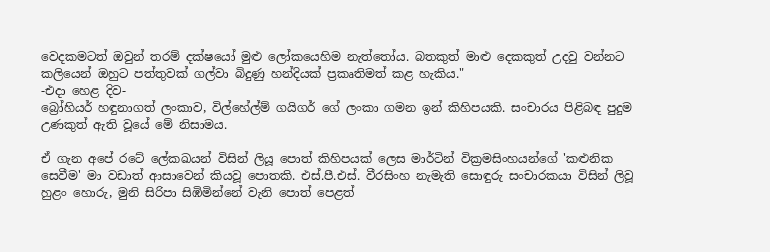වෙදකමටත් ඔවුන් තරම් දක්ෂයෝ මුළු ලෝකයෙහිම නැත්තෝය. බතකුත් මාළු දෙකකුත් උදවු වන්නට කලියෙන් ඔහුට පත්තුවක් ගල්වා බිදුණු හන්දියක් ප්‍රකෘතිමත් කළ හැකිය."                                                  -එදා හෙළ දිව-
බ්‍රෝහියර් හඳුනාගත් ලංකාව, විල්හේල්ම් ගයිගර් ගේ ලංකා ගමන ඉන් කිහිපයකි. සංචාරය පිළිබඳ පුදුම උණකුත් ඇති වූයේ මේ නිසාමය.

ඒ ගැන අපේ රටේ ලේකඛයන් විසින් ලියූ පොත් කිහිපයක් ලෙස මාර්ටින් වික්‍රමසිංහයන්ගේ 'කළුනික සෙවීම' මා වඩාත් ආසාවෙන් කියවූ පොතකි. එස්.පී.එස්. වීරසිංහ නැමැති සොඳුරු සංචාරකයා විසින් ලිවූ හුළං හොරු, මුනි සිරිපා සිඹිමින්නේ වැනි පොත් පෙළත්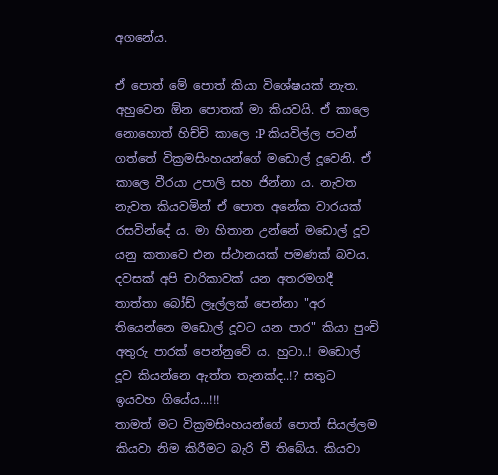අගනේය.

ඒ පොත් මේ පොත් කියා විශේෂයක් නැත. අහුවෙන ඕන පොතක් මා කියවයි. ඒ කාලෙ නොහොත් හිච්චි කාලෙ :P කියවිල්ල පටන් ගත්තේ වික්‍රමසිංහයන්ගේ මඩොල් දූවෙනි. ඒ කාලෙ වීරයා උපාලි සහ ජින්නා ය. නැවත නැවත කියවමින් ඒ පොත අනේක වාරයක් රසවින්දේ ය. මා හිතාන උන්නේ මඩොල් දූව යනු කතාවෙ එන ස්ථානයක් පමණක් බවය. දවසක් අපි චාරිකාවක් යන අතරමගදී තාත්තා බෝඩ් ලෑල්ලක් පෙන්නා "අර තියෙන්නෙ මඩොල් දූවට යන පාර" කියා පුංචි අතුරු පාරක් පෙන්නුවේ ය. හුටා..! මඩොල් දූව කියන්නෙ ඇත්ත තැනක්ද..!? සතුට ඉයවහ ගියේය...!!!
තාමත් මට වික්‍රමසිංහයන්ගේ පොත් සියල්ලම කියවා නිම කිරීමට බැරි වී තිබේය. කියවා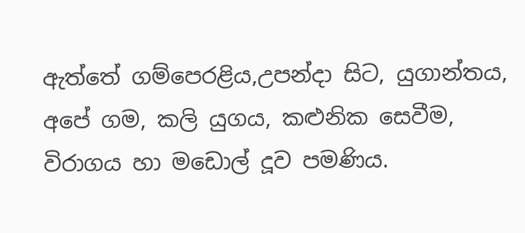ඇත්තේ ගම්පෙරළිය,උපන්දා සිට, යුගාන්තය, අපේ ගම, කලි යුගය, කළුනික සෙවීම, විරාගය හා මඩොල් දූව පමණිය.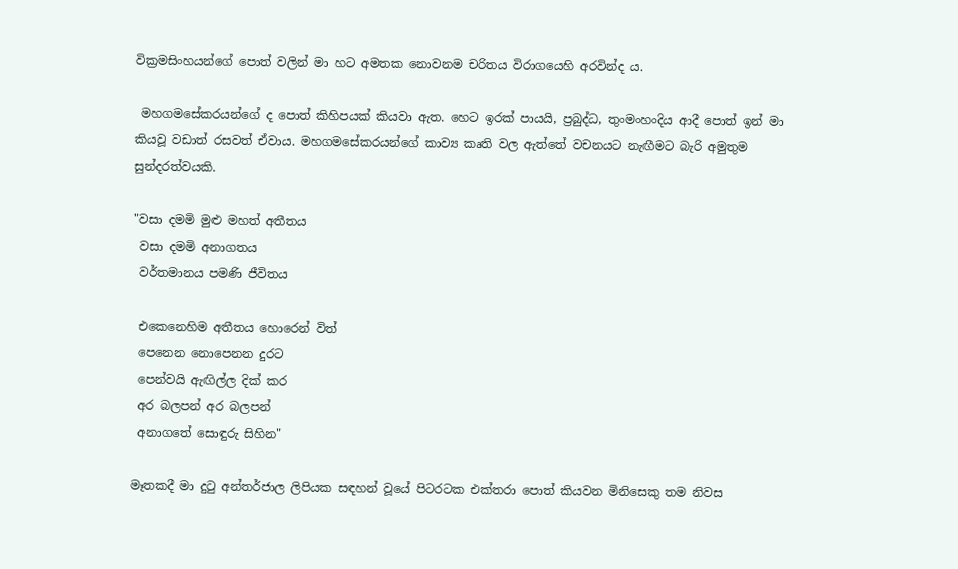වික්‍රමසිංහයන්ගේ පොත් වලින් මා හට අමතක නොවනම චරිතය විරාගයෙහි අරවින්ද ය.

 මහගමසේකරයන්ගේ ද පොත් කිහිපයක් කියවා ඇත. හෙට ඉරක් පායයි, ප්‍රබුද්ධ, තුංමංහංදිය ආදී පොත් ඉන් මා කියවූ වඩාත් රසවත් ඒවාය. මහගමසේකරයන්ගේ කාව්‍ය කෘති වල ඇත්තේ වචනයට නැඟීමට බැරි අමුතුම සුන්දරත්වයකි.

"වසා දමමි මුළු මහත් අතීතය
 වසා දමමි අනාගතය
 වර්තමානය පමණි ජීවිතය

 එකෙනෙහිම අතීතය හොරෙන් විත්
 පෙනෙන නොපෙනන දුරට
 පෙන්වයි ඇඟිල්ල දික් කර
 අර බලපන් අර බලපන්
 අනාගතේ සොඳුරු සිහින"

මෑතකදී මා දුටු අන්තර්ජාල ලිපියක සඳහන් වූයේ පිටරටක එක්තරා පොත් කියවන මිනිසෙකු තම නිවස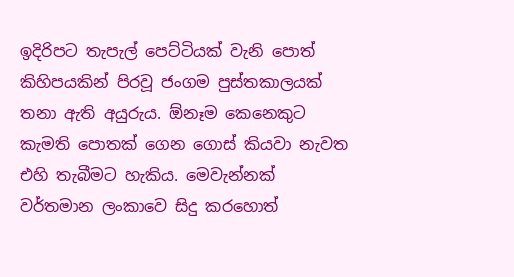ඉදිරිපට තැපැල් පෙට්ටියක් වැනි පොත් කිහිපයකින් පිරවූ ජංගම පුස්තකාලයක් තනා ඇති අයුරුය. ඕනෑම කෙනෙකුට කැමති පොතක් ගෙන ගොස් කියවා නැවත එහි තැබීමට හැකිය. මෙවැන්නක් වර්තමාන ලංකාවෙ සිදු කරහොත්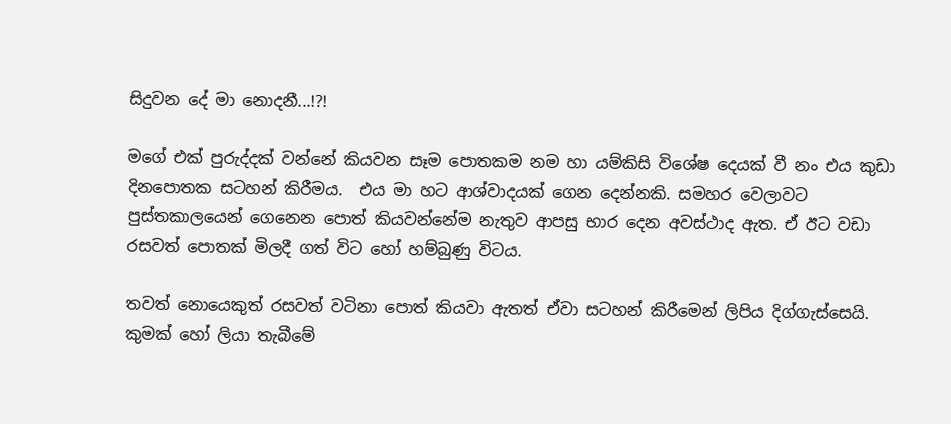සිදුවන දේ මා නොදනී...!?!

මගේ එක් පුරුද්දක් වන්නේ කියවන සෑම පොතකම නම හා යම්කිසි විශේෂ දෙයක් වී නං එය කුඩා දිනපොතක සටහන් කිරීමය.  එය මා හට ආශ්වාදයක් ගෙන දෙන්නකි. සමහර වෙලාවට පුස්තකාලයෙන් ගෙනෙන පොත් කියවන්නේම නැතුව ආපසු භාර දෙන අවස්ථාද ඇත. ඒ ඊට වඩා රසවත් පොතක් මිලදී ගත් විට හෝ හම්බුණු විටය.

තවත් නොයෙකුත් රසවත් වටිනා පොත් කියවා ඇතත් ඒවා සටහන් කිරීමෙන් ලිපිය දිග්ගැස්සෙයි.
කුමක් හෝ ලියා තැබීමේ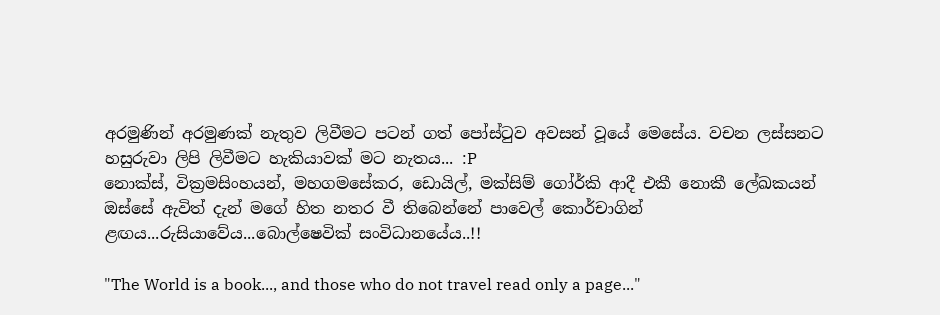අරමුණින් අරමුණක් නැතුව ලිවීමට පටන් ගත් පෝස්ටුව අවසන් වූයේ මෙසේය. වචන ලස්සනට හසුරුවා ලිපි ලිවීමට හැකියාවක් මට නැතය... :P
නොක්ස්, වික්‍රමසිංහයන්, මහගමසේකර, ඩොයිල්, මක්සිම් ගෝර්කි ආදී එකී නොකී ලේඛකයන් ඔස්සේ ඇවිත් දැන් මගේ හිත නතර වී තිබෙන්නේ පාවෙල් කොර්චාගින් ළඟය...රුසියාවේය...බොල්ෂෙවික් සංවිධානයේය..!!

"The World is a book..., and those who do not travel read only a page..."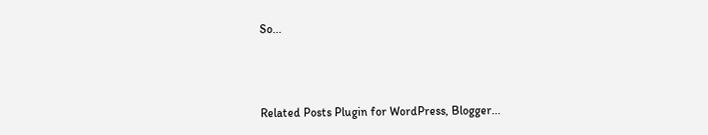So...



Related Posts Plugin for WordPress, Blogger...